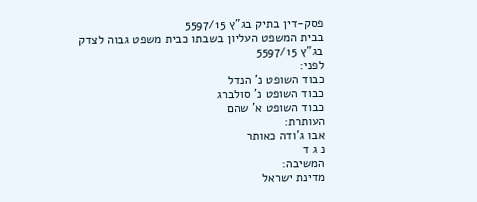פסק-דין בתיק בג"ץ 5597/15
בבית המשפט העליון בשבתו כבית משפט גבוה לצדק
בג"ץ 5597/15
לפני:
כבוד השופט נ' הנדל
כבוד השופט נ' סולברג
כבוד השופט א' שהם
העותרת:
אבו ג'ודה כאותר
נ ג ד
המשיבה:
מדינת ישראל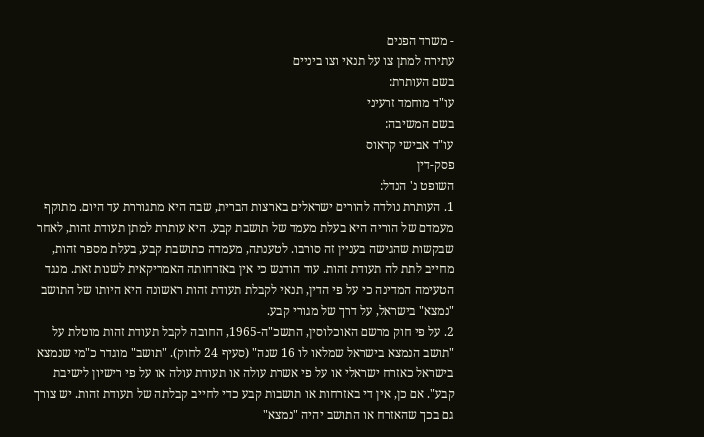- משרד הפנים
עתירה למתן צו על תנאי וצו ביניים
בשם העותרת:
עו"ד מוחמד זרעיני
בשם המשיבה:
עו"ד אבישי קראוס
פסק-דין
השופט נ' הנדל:
1. העותרת נולדה להורים ישראלים בארצות הברית, שבה היא מתגוררת עד היום. מתוקף מעמדם של הוריה היא בעלת מעמד של תושבת קבע. היא עותרת למתן תעודת זהות, לאחר שבקשות שהגישה בעניין זה סורבו. לטענתה, מעמדה כתושבת קבע, בעלת מספר זהות, מחייב לתת לה תעודת זהות. עוד הודגש כי אין באזרחותה האמריקאית לשנות זאת. מנגד הטעימה המדינה כי על פי הדין, תנאי לקבלת תעודת זהות ראשונה היא היותו של התושב "נמצא" בישראל, על דרך של מגורי קבע.
2. על פי חוק מרשם האוכלוסין, התשכ"ה-1965, החובה לקבל תעודת זהות מוטלת על "תושב הנמצא בישראל שמלאו לו 16 שנה" (סעיף 24 לחוק). "תושב" מוגדר כ"מי שנמצא בישראל כאזרח ישראלי או על פי אשרת עולה או תעודת עולה או על פי רישיון לישיבת קבע". אם כן, אין די באזרחות או תושבות קבע כדי לחייב קבלתה של תעודת זהות. יש צורך גם בכך שהאזרח או התושב יהיה "נמצא"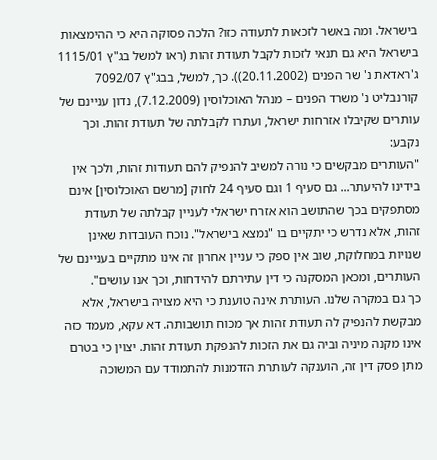בישראל. ומה באשר לזכאות לתעודה כזו? הלכה פסוקה היא כי ההימצאות בישראל היא גם תנאי לזכות לקבל תעודת זהות (ראו למשל בג"ץ 1115/01 ג'ראדאת נ' שר הפנים (20.11.2002)). כך, למשל, בבג"ץ 7092/07 קורנבליט נ' משרד הפנים – מנהל האוכלוסין (7.12.2009), נדון עניינם של עותרים שקיבלו אזרחות ישראל, ועתרו לקבלתה של תעודת זהות. וכך נקבע:
"העותרים מבקשים כי נורה למשיב להנפיק להם תעודות זהות, ולכך אין בידינו להיעתר... גם סעיף 1 וגם סעיף 24 לחוק [מרשם האוכלוסין] אינם מסתפקים בכך שהתושב הוא אזרח ישראלי לעניין קבלתה של תעודת זהות, אלא נדרש כי יתקיים בו "נמצא בישראל". נוכח העובדות שאינן שנויות במחלוקת, שוב אין ספק כי עניין אחרון זה אינו מתקיים בעניינם של העותרים, ומכאן המסקנה כי דין עתירתם להידחות, וכך אנו עושים".
כך גם במקרה שלנו. העותרת אינה טוענת כי היא מצויה בישראל, אלא מבקשת להנפיק לה תעודת זהות אך מכוח תושבותה. דא עקא, מעמד כזה אינו מקנה מיניה וביה גם את הזכות להנפקת תעודת זהות. יצוין כי בטרם מתן פסק דין זה, הוענקה לעותרת הזדמנות להתמודד עם המשוכה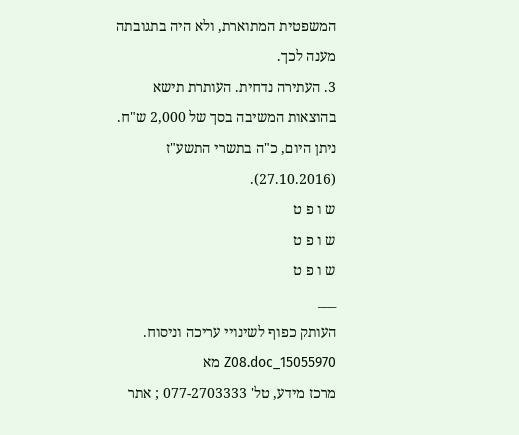המשפטית המתוארת, ולא היה בתגובתה מענה לכך.
3. העתירה נדחית. העותרת תישא בהוצאות המשיבה בסך של 2,000 ש"ח.
ניתן היום, כ"ה בתשרי התשע"ז (27.10.2016).
ש ו פ ט
ש ו פ ט
ש ו פ ט
___
העותק כפוף לשינויי עריכה וניסוח. 15055970_Z08.doc מא
מרכז מידע, טל' 077-2703333 ; אתר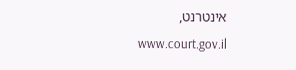אינטרנט, www.court.gov.il